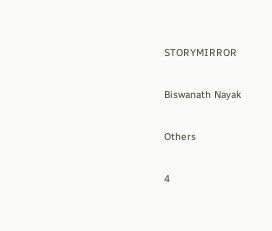STORYMIRROR

Biswanath Nayak

Others

4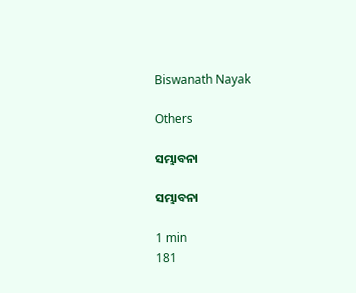Biswanath Nayak

Others

ସମ୍ଭାବନା

ସମ୍ଭାବନା

1 min
181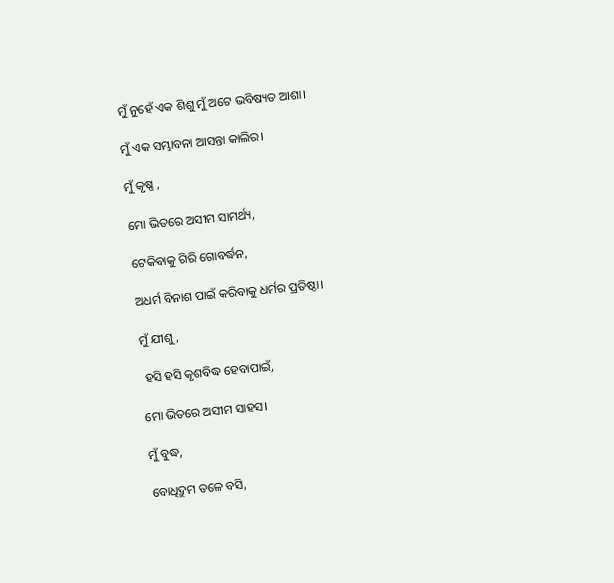ମୁଁ ନୁହେଁ ଏକ ଶିଶୁ ମୁଁ ଅଟେ ଭବିଷ୍ୟତ ଆଶା।

ମୁଁ ଏକ ସମ୍ଭାବନା ଆସନ୍ତା କାଲିର।

ମୁଁ କୃଷ୍ଣ ,

ମୋ ଭିତରେ ଅସୀମ ସାମର୍ଥ୍ୟ,

ଟେକିବାକୁ ଗିରି ଗୋବର୍ଦ୍ଧନ,

ଅଧର୍ମ ବିନାଶ ପାଇଁ କରିବାକୁ ଧର୍ମର ପ୍ରତିଷ୍ଠା।

ମୁଁ ଯୀଶୁ,

 ହସି ହସି କୃଶବିଦ୍ଧ ହେବାପାଇଁ,

ମୋ ଭିତରେ ଅସୀମ ସାହସ।

ମୁଁ ବୁଦ୍ଧ,

ବୋଧିଦ୍ରୁମ ତଳେ ବସି,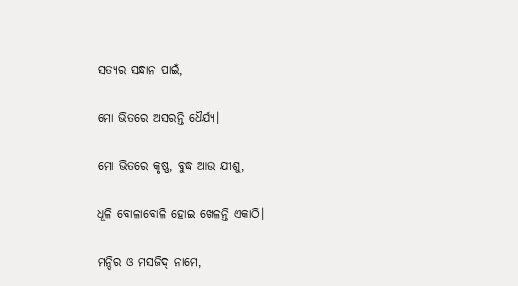ସତ୍ୟର ସନ୍ଧାନ ପାଇଁ,

ମୋ ଭିତରେ ଅସରନ୍ତି ଧୈର୍ଯ୍ୟ।

ମୋ ଭିତରେ କୃଷ୍ଣ, ବୁଦ୍ଧ ଆଉ ଯୀଶୁ,

ଧୂଳି ବୋଳାବୋଳି ହୋଇ ଖେଳନ୍ତି ଏକାଠି।

ମନ୍ଦିର ଓ ମସଜିଦ୍ ନାମେ,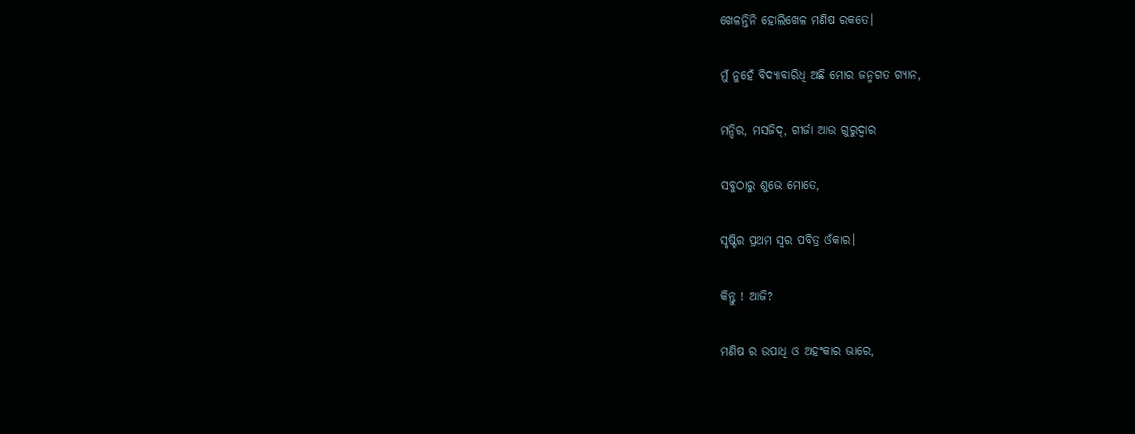ଖେଳନ୍ତିନି ହୋଲିଖେଳ ମଣିଷ ରକତେ।

ମୁଁ ନୁହେଁ ବିଦ୍ୟାବାରିଧି ଅଛି ମୋର ଜନ୍ମଗତ ଗ୍ୟାନ,

ମନ୍ଦିର, ମସଜିଦ୍, ଗୀର୍ଜା ଆଉ ଗୁରୁଦ୍ଵାର

ସବୁଠାରୁ ଶୁଭେ ମୋତେ,

ସୃଷ୍ଟିର ପ୍ରଥମ ସ୍ଵର ପବିତ୍ର ଓଁକାର।

କିନ୍ତୁ ! ଆଜି?

ମଣିଷ ର ଉପାଧି ଓ ଅହଂକାର ଭାରେ,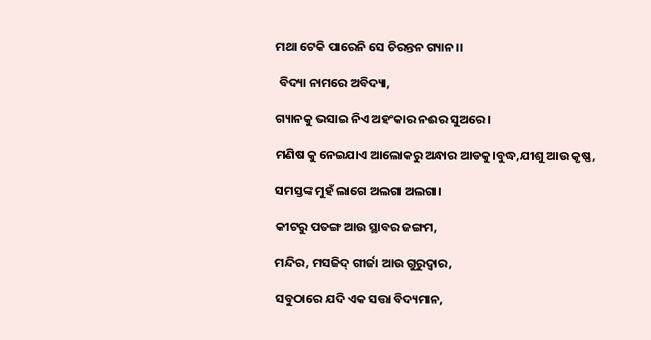ମଥା ଟେକି ପାରେନି ସେ ଚିରନ୍ତନ ଗ୍ୟାନ।।

 ବିଦ୍ୟା ନାମରେ ଅବିଦ୍ୟା,

ଗ୍ୟାନକୁ ଭସାଇ ନିଏ ଅହଂକାର ନଈର ସୁଅରେ।

ମଣିଷ କୁ ନେଇଯାଏ ଆଲୋକରୁ ଅନ୍ଧାର ଆଡକୁ।ବୁଦ୍ଧ,ଯୀଶୁ ଆଉ କୃଷ୍ଣ,

ସମସ୍ତଙ୍କ ମୁହଁ ଲାଗେ ଅଲଗା ଅଲଗା।

କୀଟରୁ ପତଙ୍ଗ ଆଉ ସ୍ଥାବର ଜଙ୍ଗମ,

ମନ୍ଦିର, ମସଜିଦ୍ ଗୀର୍ଜା ଆଉ ଗୁରୁଦ୍ଵାର,

ସବୁଠାରେ ଯଦି ଏକ ସତ୍ତା ବିଦ୍ୟମାନ,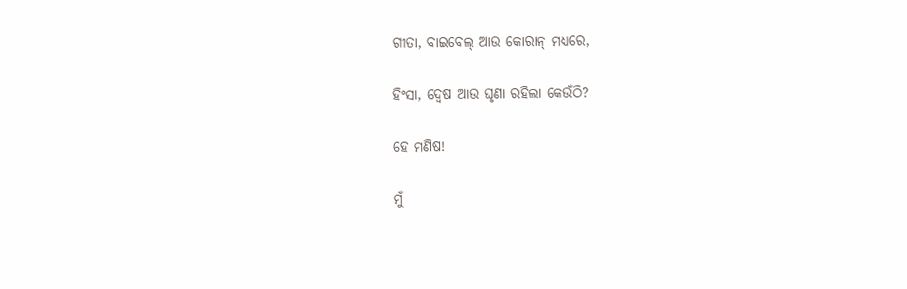ଗୀତା, ବାଇବେଲ୍ ଆଉ କୋରାନ୍ ମଧ୍ୟରେ,

ହିଂସା, ଦ୍ଵେଷ ଆଉ ଘୃଣା ରହିଲା କେଉଁଠି?

ହେ ମଣିଷ!

ମୁଁ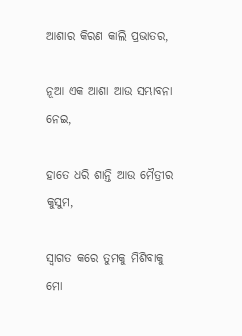ଆଶାର କିରଣ କାଲି ପ୍ରଭାତର,

ନୂଆ ଏକ ଆଶା ଆଉ ସମ୍ଭାବନା ନେଇ,

ହାତେ ଧରି ଶାନ୍ତି ଆଉ ମୈତ୍ରୀର କୁସୁମ,

ସ୍ଵାଗତ କରେ ତୁମକୁ ମିଶିବାକୁ ମୋ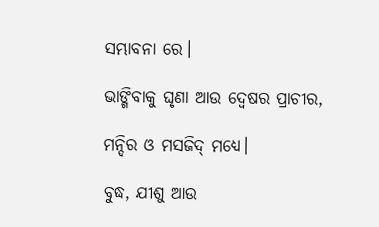ସମ୍ଭାବନା ରେ।

ଭାଙ୍ଗିବାକୁ ଘୃଣା ଆଉ ଦ୍ଵେଷର ପ୍ରାଚୀର,

ମନ୍ଦିର ଓ ମସଜିଦ୍ ମଧ୍ୟେ।

ବୁଦ୍ଧ, ଯୀଶୁ ଆଉ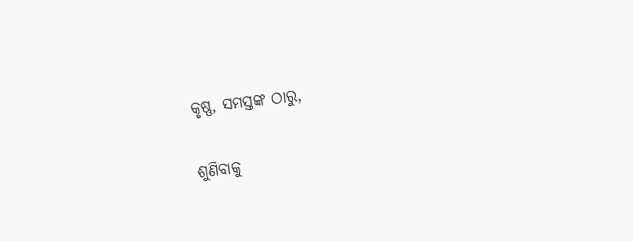କୃଷ୍ଣ, ସମସ୍ତଙ୍କ ଠାରୁ,

ଶୁଣିବାକୁ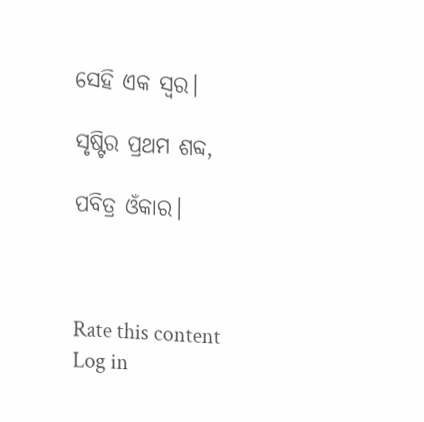ସେହି ଏକ ସ୍ଵର।

ସୃଷ୍ଟିର ପ୍ରଥମ ଶବ୍ଦ,

ପବିତ୍ର ଓଁକାର।



Rate this content
Log in